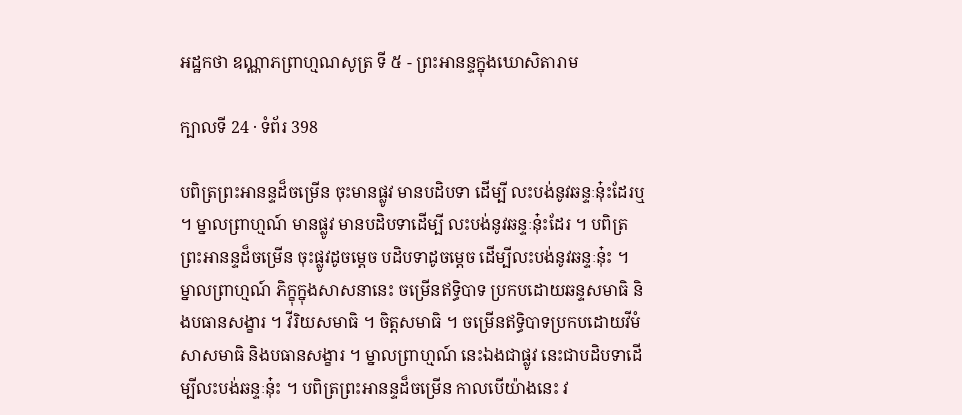អដ្ឋកថា ឧណ្ណាភព្រាហ្មណសូត្រ ទី ៥ - ព្រះអានន្ទក្នុងឃោសិតារាម

ក្បាលទី 24 · ទំព័រ 398

បពិត្រព្រះអានន្ទដ៏ចម្រើន ចុះមានផ្លូវ មានបដិបទា ដើម្បី លះបង់នូវឆន្ទៈនុ៎ះដែរឬ ។ ម្នាលព្រាហ្មណ៍ មានផ្លូវ មានបដិបទាដើម្បី លះបង់នូវឆន្ទៈនុ៎ះដែរ ។ បពិត្រព្រះអានន្ទដ៏ចម្រើន ចុះផ្លូវដូចម្តេច បដិបទាដូចម្តេច ដើម្បីលះបង់នូវឆន្ទៈនុ៎ះ ។ ម្នាលព្រាហ្មណ៍ ភិក្ខុក្នុងសាសនានេះ ចម្រើនឥទ្ធិបាទ ប្រកបដោយឆន្ទសមាធិ និងបធានសង្ខារ ។ វីរិយសមាធិ ។ ចិត្តសមាធិ ។ ចម្រើនឥទ្ធិបាទប្រកបដោយវីមំសាសមាធិ និងបធានសង្ខារ ។ ម្នាលព្រាហ្មណ៍ នេះឯងជាផ្លូវ នេះជាបដិបទាដើម្បីលះបង់ឆន្ទៈនុ៎ះ ។ បពិត្រព្រះអានន្ទដ៏ចម្រើន កាលបើយ៉ាងនេះ វ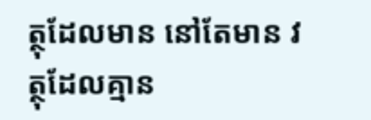ត្ថុដែលមាន នៅតែមាន វត្ថុដែលគ្មាន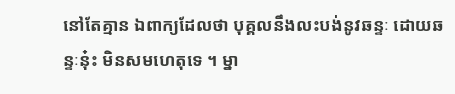នៅតែគ្មាន ឯពាក្យដែលថា បុគ្គលនឹងលះបង់នូវឆន្ទៈ ដោយឆន្ទៈនុ៎ះ មិនសមហេតុទេ ។ ម្នា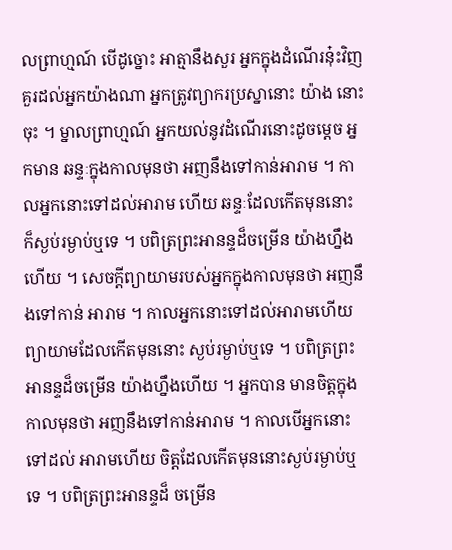លព្រាហ្មណ៍ បើដូច្នោះ អាត្មានឹងសួរ អ្នកក្នុងដំណើរនុ៎ះវិញ គួរដល់អ្នកយ៉ាងណា អ្នកត្រូវព្យាករប្រស្នានោះ យ៉ាង នោះចុះ ។ ម្នាលព្រាហ្មណ៍ អ្នកយល់នូវដំណើរនោះដូចម្តេច អ្នកមាន ឆន្ទៈក្នុងកាលមុនថា អញនឹងទៅកាន់អារាម ។ កាលអ្នកនោះទៅដល់អារាម ហើយ ឆន្ទៈដែលកើតមុននោះ ក៏ស្ងប់រម្ងាប់ឬទេ ។ បពិត្រព្រះអានន្ទដ៏ចម្រើន យ៉ាងហ្នឹងហើយ ។ សេចក្តីព្យាយាមរបស់អ្នកក្នុងកាលមុនថា អញនឹងទៅកាន់ អារាម ។ កាលអ្នកនោះទៅដល់អារាមហើយ ព្យាយាមដែលកើតមុននោះ ស្ងប់រម្ងាប់ឬទេ ។ បពិត្រព្រះអានន្ទដ៏ចម្រើន យ៉ាងហ្នឹងហើយ ។ អ្នកបាន មានចិត្តក្នុងកាលមុនថា អញនឹងទៅកាន់អារាម ។ កាលបើអ្នកនោះទៅដល់ អារាមហើយ ចិត្តដែលកើតមុននោះស្ងប់រម្ងាប់ឬទេ ។ បពិត្រព្រះអានន្ទដ៏ ចម្រើន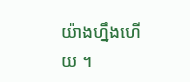យ៉ាងហ្នឹងហើយ ។